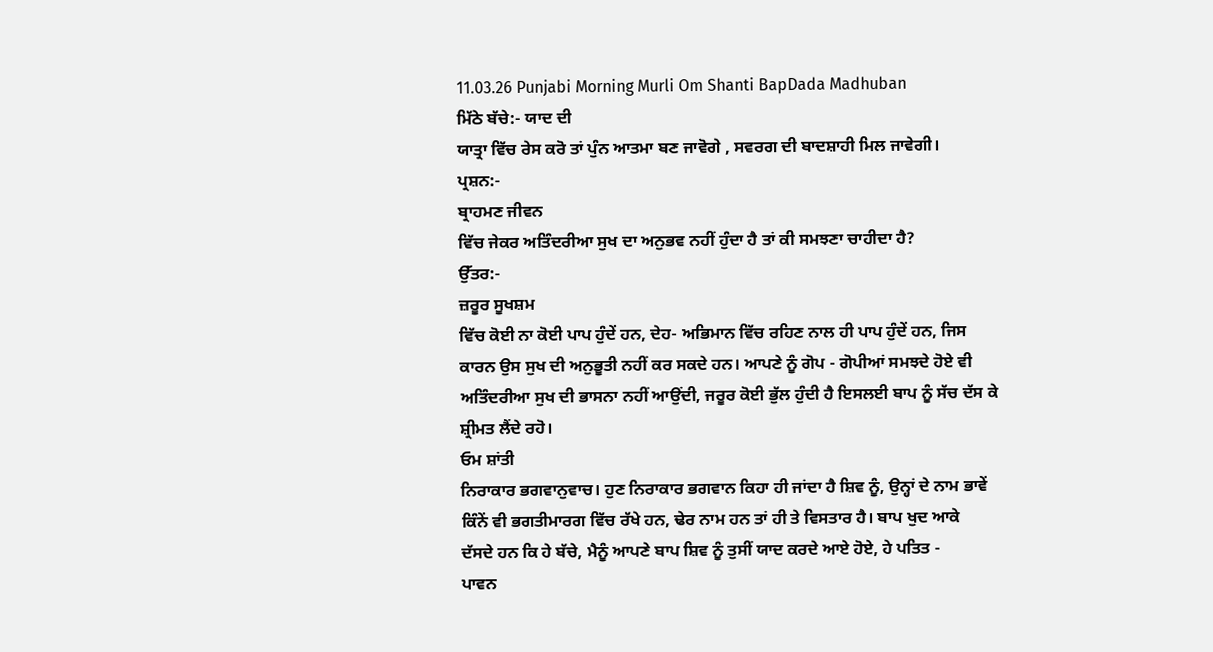11.03.26 Punjabi Morning Murli Om Shanti BapDada Madhuban
ਮਿੱਠੇ ਬੱਚੇ:- ਯਾਦ ਦੀ
ਯਾਤ੍ਰਾ ਵਿੱਚ ਰੇਸ ਕਰੋ ਤਾਂ ਪੁੰਨ ਆਤਮਾ ਬਣ ਜਾਵੋਗੇ , ਸਵਰਗ ਦੀ ਬਾਦਸ਼ਾਹੀ ਮਿਲ ਜਾਵੇਗੀ।
ਪ੍ਰਸ਼ਨ:-
ਬ੍ਰਾਹਮਣ ਜੀਵਨ
ਵਿੱਚ ਜੇਕਰ ਅਤਿੰਦਰੀਆ ਸੁਖ ਦਾ ਅਨੁਭਵ ਨਹੀਂ ਹੁੰਦਾ ਹੈ ਤਾਂ ਕੀ ਸਮਝਣਾ ਚਾਹੀਦਾ ਹੈ?
ਉੱਤਰ:-
ਜ਼ਰੂਰ ਸੂਖਸ਼ਮ
ਵਿੱਚ ਕੋਈ ਨਾ ਕੋਈ ਪਾਪ ਹੁੰਦੇਂ ਹਨ, ਦੇਹ- ਅਭਿਮਾਨ ਵਿੱਚ ਰਹਿਣ ਨਾਲ ਹੀ ਪਾਪ ਹੁੰਦੇਂ ਹਨ, ਜਿਸ
ਕਾਰਨ ਉਸ ਸੁਖ ਦੀ ਅਨੁਭੂਤੀ ਨਹੀਂ ਕਰ ਸਕਦੇ ਹਨ। ਆਪਣੇ ਨੂੰ ਗੋਪ - ਗੋਪੀਆਂ ਸਮਝਦੇ ਹੋਏ ਵੀ
ਅਤਿੰਦਰੀਆ ਸੁਖ ਦੀ ਭਾਸਨਾ ਨਹੀਂ ਆਉਂਦੀ, ਜਰੂਰ ਕੋਈ ਭੁੱਲ ਹੁੰਦੀ ਹੈ ਇਸਲਈ ਬਾਪ ਨੂੰ ਸੱਚ ਦੱਸ ਕੇ
ਸ਼੍ਰੀਮਤ ਲੈਂਦੇ ਰਹੋ।
ਓਮ ਸ਼ਾਂਤੀ
ਨਿਰਾਕਾਰ ਭਗਵਾਨੁਵਾਚ। ਹੁਣ ਨਿਰਾਕਾਰ ਭਗਵਾਨ ਕਿਹਾ ਹੀ ਜਾਂਦਾ ਹੈ ਸ਼ਿਵ ਨੂੰ, ਉਨ੍ਹਾਂ ਦੇ ਨਾਮ ਭਾਵੇਂ
ਕਿੰਨੇਂ ਵੀ ਭਗਤੀਮਾਰਗ ਵਿੱਚ ਰੱਖੇ ਹਨ, ਢੇਰ ਨਾਮ ਹਨ ਤਾਂ ਹੀ ਤੇ ਵਿਸਤਾਰ ਹੈ। ਬਾਪ ਖੁਦ ਆਕੇ
ਦੱਸਦੇ ਹਨ ਕਿ ਹੇ ਬੱਚੇ, ਮੈਨੂੰ ਆਪਣੇ ਬਾਪ ਸ਼ਿਵ ਨੂੰ ਤੁਸੀਂ ਯਾਦ ਕਰਦੇ ਆਏ ਹੋਏ, ਹੇ ਪਤਿਤ -
ਪਾਵਨ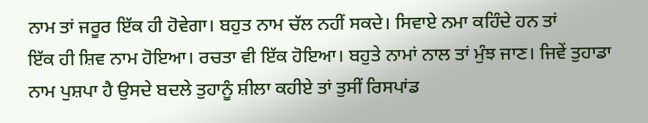ਨਾਮ ਤਾਂ ਜਰੂਰ ਇੱਕ ਹੀ ਹੋਵੇਗਾ। ਬਹੁਤ ਨਾਮ ਚੱਲ ਨਹੀਂ ਸਕਦੇ। ਸਿਵਾਏ ਨਮਾ ਕਹਿੰਦੇ ਹਨ ਤਾਂ
ਇੱਕ ਹੀ ਸ਼ਿਵ ਨਾਮ ਹੋਇਆ। ਰਚਤਾ ਵੀ ਇੱਕ ਹੋਇਆ। ਬਹੁਤੇ ਨਾਮਾਂ ਨਾਲ ਤਾਂ ਮੁੰਝ ਜਾਣ। ਜਿਵੇਂ ਤੁਹਾਡਾ
ਨਾਮ ਪੁਸ਼ਪਾ ਹੈ ਉਸਦੇ ਬਦਲੇ ਤੁਹਾਨੂੰ ਸ਼ੀਲਾ ਕਹੀਏ ਤਾਂ ਤੁਸੀਂ ਰਿਸਪਾਂਡ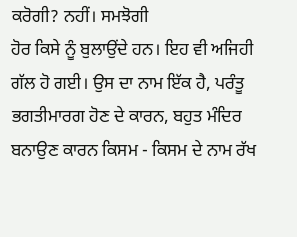ਕਰੋਗੀ? ਨਹੀਂ। ਸਮਝੋਗੀ
ਹੋਰ ਕਿਸੇ ਨੂੰ ਬੁਲਾਉਂਦੇ ਹਨ। ਇਹ ਵੀ ਅਜਿਹੀ ਗੱਲ ਹੋ ਗਈ। ਉਸ ਦਾ ਨਾਮ ਇੱਕ ਹੈ, ਪਰੰਤੂ
ਭਗਤੀਮਾਰਗ ਹੋਣ ਦੇ ਕਾਰਨ, ਬਹੁਤ ਮੰਦਿਰ ਬਨਾਉਣ ਕਾਰਨ ਕਿਸਮ - ਕਿਸਮ ਦੇ ਨਾਮ ਰੱਖ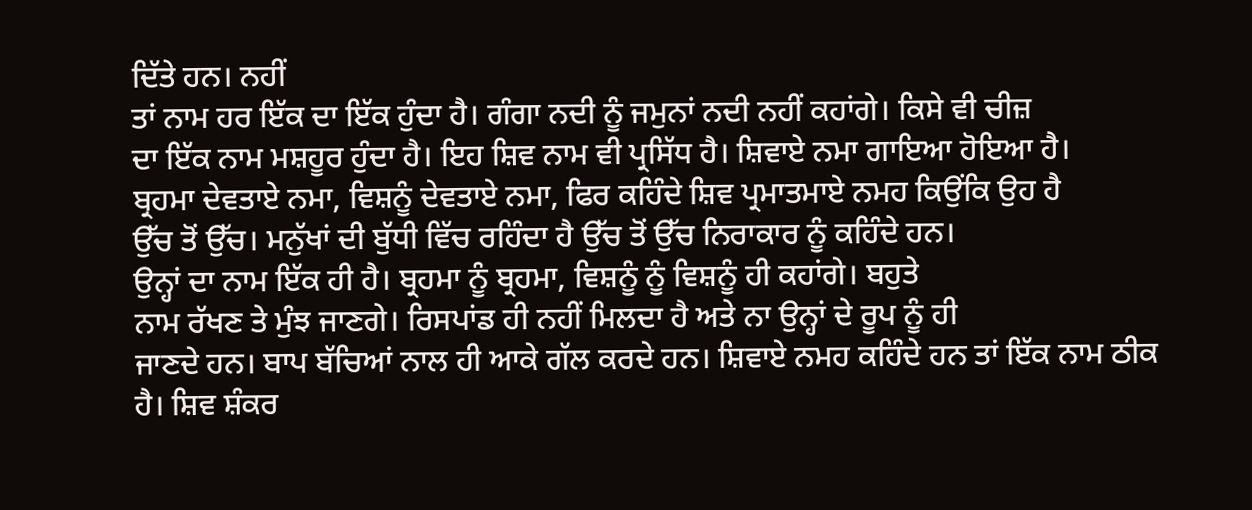ਦਿੱਤੇ ਹਨ। ਨਹੀਂ
ਤਾਂ ਨਾਮ ਹਰ ਇੱਕ ਦਾ ਇੱਕ ਹੁੰਦਾ ਹੈ। ਗੰਗਾ ਨਦੀ ਨੂੰ ਜਮੁਨਾਂ ਨਦੀ ਨਹੀਂ ਕਹਾਂਗੇ। ਕਿਸੇ ਵੀ ਚੀਜ਼
ਦਾ ਇੱਕ ਨਾਮ ਮਸ਼ਹੂਰ ਹੁੰਦਾ ਹੈ। ਇਹ ਸ਼ਿਵ ਨਾਮ ਵੀ ਪ੍ਰਸਿੱਧ ਹੈ। ਸ਼ਿਵਾਏ ਨਮਾ ਗਾਇਆ ਹੋਇਆ ਹੈ।
ਬ੍ਰਹਮਾ ਦੇਵਤਾਏ ਨਮਾ, ਵਿਸ਼ਨੂੰ ਦੇਵਤਾਏ ਨਮਾ, ਫਿਰ ਕਹਿੰਦੇ ਸ਼ਿਵ ਪ੍ਰਮਾਤਮਾਏ ਨਮਹ ਕਿਉਂਕਿ ਉਹ ਹੈ
ਉੱਚ ਤੋਂ ਉੱਚ। ਮਨੁੱਖਾਂ ਦੀ ਬੁੱਧੀ ਵਿੱਚ ਰਹਿੰਦਾ ਹੈ ਉੱਚ ਤੋਂ ਉੱਚ ਨਿਰਾਕਾਰ ਨੂੰ ਕਹਿੰਦੇ ਹਨ।
ਉਨ੍ਹਾਂ ਦਾ ਨਾਮ ਇੱਕ ਹੀ ਹੈ। ਬ੍ਰਹਮਾ ਨੂੰ ਬ੍ਰਹਮਾ, ਵਿਸ਼ਨੂੰ ਨੂੰ ਵਿਸ਼ਨੂੰ ਹੀ ਕਹਾਂਗੇ। ਬਹੁਤੇ
ਨਾਮ ਰੱਖਣ ਤੇ ਮੁੰਝ ਜਾਣਗੇ। ਰਿਸਪਾਂਡ ਹੀ ਨਹੀਂ ਮਿਲਦਾ ਹੈ ਅਤੇ ਨਾ ਉਨ੍ਹਾਂ ਦੇ ਰੂਪ ਨੂੰ ਹੀ
ਜਾਣਦੇ ਹਨ। ਬਾਪ ਬੱਚਿਆਂ ਨਾਲ ਹੀ ਆਕੇ ਗੱਲ ਕਰਦੇ ਹਨ। ਸ਼ਿਵਾਏ ਨਮਹ ਕਹਿੰਦੇ ਹਨ ਤਾਂ ਇੱਕ ਨਾਮ ਠੀਕ
ਹੈ। ਸ਼ਿਵ ਸ਼ੰਕਰ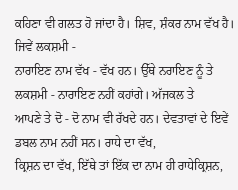ਕਹਿਣਾ ਵੀ ਗਲਤ ਹੋ ਜਾਂਦਾ ਹੈ। ਸ਼ਿਵ, ਸ਼ੰਕਰ ਨਾਮ ਵੱਖ ਹੈ। ਜਿਵੇਂ ਲਕਸ਼ਮੀ -
ਨਾਰਾਇਣ ਨਾਮ ਵੱਖ - ਵੱਖ ਹਨ। ਉੱਥੇ ਨਰਾਇਣ ਨੂੰ ਤੇ ਲਕਸ਼ਮੀ - ਨਾਰਾਇਣ ਨਹੀਂ ਕਹਾਂਗੇ। ਅੱਜਕਲ ਤੇ
ਆਪਣੇ ਤੇ ਦੋ - ਦੋ ਨਾਮ ਵੀ ਰੱਖਦੇ ਹਨ। ਦੇਵਤਾਵਾਂ ਦੇ ਇਵੇਂ ਡਬਲ ਨਾਮ ਨਹੀਂ ਸਨ। ਰਾਧੇ ਦਾ ਵੱਖ,
ਕ੍ਰਿਸ਼ਨ ਦਾ ਵੱਖ, ਇੱਥੇ ਤਾਂ ਇੱਕ ਦਾ ਨਾਮ ਹੀ ਰਾਧੇਕ੍ਰਿਸ਼ਨ,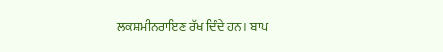ਲਕਸ਼ਮੀਨਰਾਇਣ ਰੱਖ ਦਿੰਦੇ ਹਨ। ਬਾਪ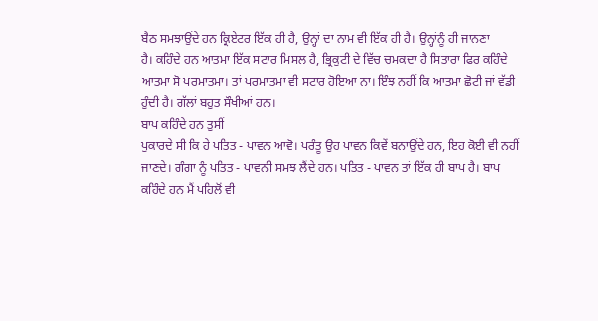ਬੈਠ ਸਮਝਾਉਂਦੇ ਹਨ ਕ੍ਰਿਏਟਰ ਇੱਕ ਹੀ ਹੈ, ਉਨ੍ਹਾਂ ਦਾ ਨਾਮ ਵੀ ਇੱਕ ਹੀ ਹੈ। ਉਨ੍ਹਾਂਨੂੰ ਹੀ ਜਾਨਣਾ
ਹੈ। ਕਹਿੰਦੇ ਹਨ ਆਤਮਾ ਇੱਕ ਸਟਾਰ ਮਿਸਲ ਹੈ, ਭ੍ਰਿਕੁਟੀ ਦੇ ਵਿੱਚ ਚਮਕਦਾ ਹੈ ਸਿਤਾਰਾ ਫਿਰ ਕਹਿੰਦੇ
ਆਤਮਾ ਸੋ ਪਰਮਾਤਮਾ। ਤਾਂ ਪਰਮਾਤਮਾ ਵੀ ਸਟਾਰ ਹੋਇਆ ਨਾ। ਇੰਝ ਨਹੀਂ ਕਿ ਆਤਮਾ ਛੋਟੀ ਜਾਂ ਵੱਡੀ
ਹੁੰਦੀ ਹੈ। ਗੱਲਾਂ ਬਹੁਤ ਸੌਖੀਆਂ ਹਨ।
ਬਾਪ ਕਹਿੰਦੇ ਹਨ ਤੁਸੀਂ
ਪੁਕਾਰਦੇ ਸੀ ਕਿ ਹੇ ਪਤਿਤ - ਪਾਵਨ ਆਵੋ। ਪਰੰਤੂ ਉਹ ਪਾਵਨ ਕਿਵੇਂ ਬਨਾਉਂਦੇ ਹਨ, ਇਹ ਕੋਈ ਵੀ ਨਹੀਂ
ਜਾਣਦੇ। ਗੰਗਾ ਨੂੰ ਪਤਿਤ - ਪਾਵਨੀ ਸਮਝ ਲੈਂਦੇ ਹਨ। ਪਤਿਤ - ਪਾਵਨ ਤਾਂ ਇੱਕ ਹੀ ਬਾਪ ਹੈ। ਬਾਪ
ਕਹਿੰਦੇ ਹਨ ਮੈਂ ਪਹਿਲੋਂ ਵੀ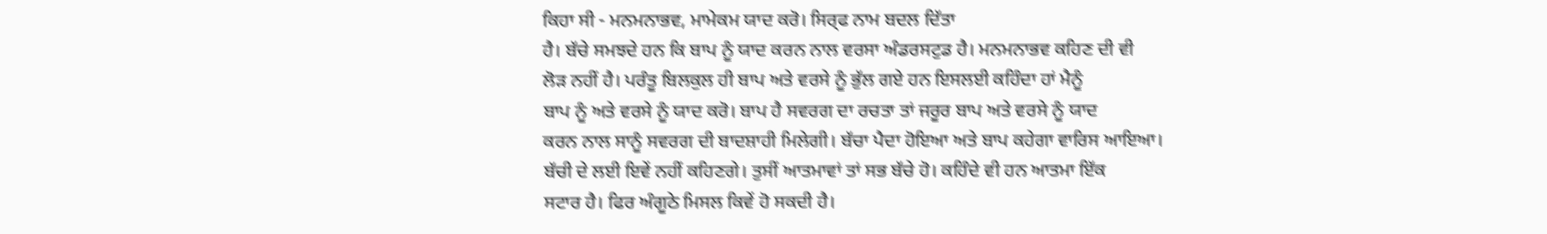ਕਿਹਾ ਸੀ - ਮਨਮਨਾਭਵ, ਮਾਮੇਕਮ ਯਾਦ ਕਰੋ। ਸਿਰ੍ਫ ਨਾਮ ਬਦਲ ਦਿੱਤਾ
ਹੈ। ਬੱਚੇ ਸਮਝਦੇ ਹਨ ਕਿ ਬਾਪ ਨੂੰ ਯਾਦ ਕਰਨ ਨਾਲ ਵਰਸਾ ਅੰਡਰਸਟੁਡ ਹੈ। ਮਨਮਨਾਭਵ ਕਹਿਣ ਦੀ ਵੀ
ਲੋੜ ਨਹੀਂ ਹੈ। ਪਰੰਤੂ ਬਿਲਕੁਲ ਹੀ ਬਾਪ ਅਤੇ ਵਰਸੇ ਨੂੰ ਭੁੱਲ ਗਏ ਹਨ ਇਸਲਈ ਕਹਿੰਦਾ ਹਾਂ ਮੈਨੂੰ
ਬਾਪ ਨੂੰ ਅਤੇ ਵਰਸੇ ਨੂੰ ਯਾਦ ਕਰੋ। ਬਾਪ ਹੈ ਸਵਰਗ ਦਾ ਰਚਤਾ ਤਾਂ ਜਰੂਰ ਬਾਪ ਅਤੇ ਵਰਸੇ ਨੂੰ ਯਾਦ
ਕਰਨ ਨਾਲ ਸਾਨੂੰ ਸਵਰਗ ਦੀ ਬਾਦਸ਼ਾਹੀ ਮਿਲੇਗੀ। ਬੱਚਾ ਪੈਦਾ ਹੋਇਆ ਅਤੇ ਬਾਪ ਕਹੇਗਾ ਵਾਰਿਸ ਆਇਆ।
ਬੱਚੀ ਦੇ ਲਈ ਇਵੇਂ ਨਹੀਂ ਕਹਿਣਗੇ। ਤੁਸੀਂ ਆਤਮਾਵਾਂ ਤਾਂ ਸਭ ਬੱਚੇ ਹੋ। ਕਹਿੰਦੇ ਵੀ ਹਨ ਆਤਮਾ ਇੱਕ
ਸਟਾਰ ਹੈ। ਫਿਰ ਅੰਗੂਠੇ ਮਿਸਲ ਕਿਵੇਂ ਹੋ ਸਕਦੀ ਹੈ।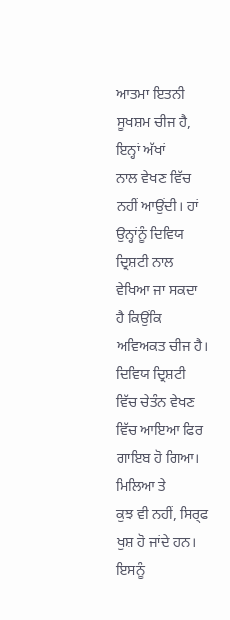ਆਤਮਾ ਇਤਨੀ ਸੂਖਸ਼ਮ ਚੀਜ ਹੈ, ਇਨ੍ਹਾਂ ਅੱਖਾਂ
ਨਾਲ ਵੇਖਣ ਵਿੱਚ ਨਹੀਂ ਆਉਂਦੀ। ਹਾਂ ਉਨ੍ਹਾਂਨੂੰ ਦਿਵਿਯ ਦ੍ਰਿਸ਼ਟੀ ਨਾਲ ਵੇਖਿਆ ਜਾ ਸਕਦਾ ਹੈ ਕਿਉਂਕਿ
ਅਵਿਅਕਤ ਚੀਜ ਹੈ। ਦਿਵਿਯ ਦ੍ਰਿਸ਼ਟੀ ਵਿੱਚ ਚੇਤੰਨ ਵੇਖਣ ਵਿੱਚ ਆਇਆ ਫਿਰ ਗਾਇਬ ਹੋ ਗਿਆ। ਮਿਲਿਆ ਤੇ
ਕੁਝ ਵੀ ਨਹੀਂ, ਸਿਰ੍ਫ ਖੁਸ਼ ਹੋ ਜਾਂਦੇ ਹਨ। ਇਸਨੂੰ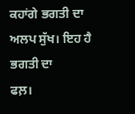ਕਹਾਂਗੇ ਭਗਤੀ ਦਾ ਅਲਪ ਸੁੱਖ। ਇਹ ਹੈ ਭਗਤੀ ਦਾ
ਫਲ਼।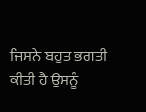ਜਿਸਨੇ ਬਹੁਤ ਭਗਤੀ ਕੀਤੀ ਹੈ ਉਸਨੂੰ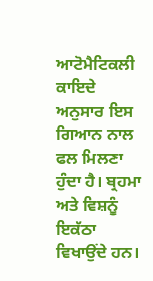ਆਟੋਮੈਟਿਕਲੀ ਕਾਇਦੇ ਅਨੁਸਾਰ ਇਸ ਗਿਆਨ ਨਾਲ ਫਲ ਮਿਲਣਾ
ਹੁੰਦਾ ਹੈ। ਬ੍ਰਹਮਾ ਅਤੇ ਵਿਸ਼ਨੂੰ ਇਕੱਠਾ ਵਿਖਾਉਂਦੇ ਹਨ।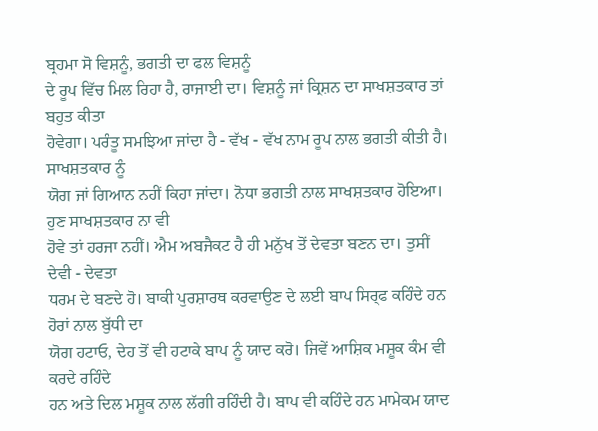ਬ੍ਰਹਮਾ ਸੋ ਵਿਸ਼ਨੂੰ, ਭਗਤੀ ਦਾ ਫਲ ਵਿਸ਼ਨੂੰ
ਦੇ ਰੂਪ ਵਿੱਚ ਮਿਲ ਰਿਹਾ ਹੈ, ਰਾਜਾਈ ਦਾ। ਵਿਸ਼ਨੂੰ ਜਾਂ ਕ੍ਰਿਸ਼ਨ ਦਾ ਸਾਖਸ਼ਤਕਾਰ ਤਾਂ ਬਹੁਤ ਕੀਤਾ
ਹੋਵੇਗਾ। ਪਰੰਤੂ ਸਮਝਿਆ ਜਾਂਦਾ ਹੈ - ਵੱਖ - ਵੱਖ ਨਾਮ ਰੂਪ ਨਾਲ ਭਗਤੀ ਕੀਤੀ ਹੈ। ਸਾਖਸ਼ਤਕਾਰ ਨੂੰ
ਯੋਗ ਜਾਂ ਗਿਆਨ ਨਹੀਂ ਕਿਹਾ ਜਾਂਦਾ। ਨੋਧਾ ਭਗਤੀ ਨਾਲ ਸਾਖਸ਼ਤਕਾਰ ਹੋਇਆ। ਹੁਣ ਸਾਖਸ਼ਤਕਾਰ ਨਾ ਵੀ
ਹੋਵੇ ਤਾਂ ਹਰਜਾ ਨਹੀਂ। ਐਮ ਅਬਜੈਕਟ ਹੈ ਹੀ ਮਨੁੱਖ ਤੋਂ ਦੇਵਤਾ ਬਣਨ ਦਾ। ਤੁਸੀਂ ਦੇਵੀ - ਦੇਵਤਾ
ਧਰਮ ਦੇ ਬਣਦੇ ਹੋ। ਬਾਕੀ ਪੁਰਸ਼ਾਰਥ ਕਰਵਾਉਣ ਦੇ ਲਈ ਬਾਪ ਸਿਰ੍ਫ ਕਹਿੰਦੇ ਹਨ ਹੋਰਾਂ ਨਾਲ ਬੁੱਧੀ ਦਾ
ਯੋਗ ਹਟਾਓ, ਦੇਹ ਤੋਂ ਵੀ ਹਟਾਕੇ ਬਾਪ ਨੂੰ ਯਾਦ ਕਰੋ। ਜਿਵੇਂ ਆਸ਼ਿਕ ਮਸ਼ੂਕ ਕੰਮ ਵੀ ਕਰਦੇ ਰਹਿੰਦੇ
ਹਨ ਅਤੇ ਦਿਲ ਮਸ਼ੂਕ ਨਾਲ ਲੱਗੀ ਰਹਿੰਦੀ ਹੈ। ਬਾਪ ਵੀ ਕਹਿੰਦੇ ਹਨ ਮਾਮੇਕਮ ਯਾਦ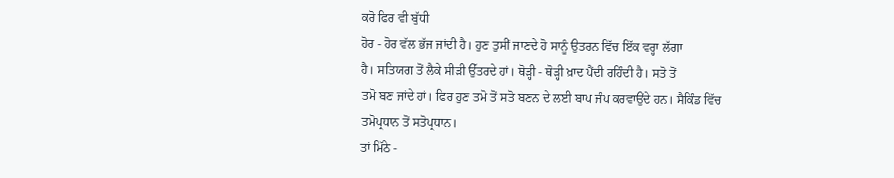ਕਰੋ ਫਿਰ ਵੀ ਬੁੱਧੀ
ਹੋਰ - ਹੋਰ ਵੱਲ ਭੱਜ ਜਾਂਦੀ ਹੈ। ਹੁਣ ਤੁਸੀਂ ਜਾਣਦੇ ਹੋ ਸਾਨੂੰ ਉਤਰਨ ਵਿੱਚ ਇੱਕ ਵਰ੍ਹਾ ਲੱਗਾ
ਹੈ। ਸਤਿਯਗ ਤੋਂ ਲੈਕੇ ਸੀੜੀ ਉੱਤਰਦੇ ਹਾਂ। ਥੋੜ੍ਹੀ - ਥੋੜ੍ਹੀ ਖ਼ਾਦ ਪੈਂਦੀ ਰਹਿੰਦੀ ਹੈ। ਸਤੋ ਤੋਂ
ਤਮੋ ਬਣ ਜਾਂਦੇ ਹਾਂ। ਫਿਰ ਹੁਣ ਤਮੋ ਤੋਂ ਸਤੋ ਬਣਨ ਦੇ ਲਈ ਬਾਪ ਜੰਪ ਕਰਵਾਉਂਦੇ ਹਨ। ਸੈਕਿੰਡ ਵਿੱਚ
ਤਮੋਪ੍ਰਧਾਨ ਤੋਂ ਸਤੋਪ੍ਰਧਾਨ।
ਤਾਂ ਮਿੱਠੇ -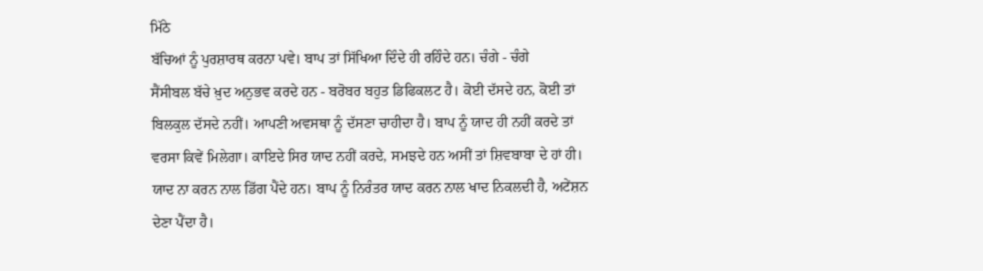ਮਿੱਠੇ
ਬੱਚਿਆਂ ਨੂੰ ਪੁਰਸ਼ਾਰਥ ਕਰਨਾ ਪਵੇ। ਬਾਪ ਤਾਂ ਸਿੱਖਿਆ ਦਿੰਦੇ ਹੀ ਰਹਿੰਦੇ ਹਨ। ਚੰਗੇ - ਚੰਗੇ
ਸੈਂਸੀਬਲ ਬੱਚੇ ਖ਼ੁਦ ਅਨੁਭਵ ਕਰਦੇ ਹਨ - ਬਰੋਬਰ ਬਹੁਤ ਡਿਫਿਕਲਟ ਹੈ। ਕੋਈ ਦੱਸਦੇ ਹਨ, ਕੋਈ ਤਾਂ
ਬਿਲਕੁਲ ਦੱਸਦੇ ਨਹੀਂ। ਆਪਣੀ ਅਵਸਥਾ ਨੂੰ ਦੱਸਣਾ ਚਾਹੀਦਾ ਹੈ। ਬਾਪ ਨੂੰ ਯਾਦ ਹੀ ਨਹੀਂ ਕਰਦੇ ਤਾਂ
ਵਰਸਾ ਕਿਵੇਂ ਮਿਲੇਗਾ। ਕਾਇਦੇ ਸਿਰ ਯਾਦ ਨਹੀਂ ਕਰਦੇ, ਸਮਝਦੇ ਹਨ ਅਸੀਂ ਤਾਂ ਸ਼ਿਵਬਾਬਾ ਦੇ ਹਾਂ ਹੀ।
ਯਾਦ ਨਾ ਕਰਨ ਨਾਲ ਡਿੱਗ ਪੈਂਦੇ ਹਨ। ਬਾਪ ਨੂੰ ਨਿਰੰਤਰ ਯਾਦ ਕਰਨ ਨਾਲ ਖਾਦ ਨਿਕਲਦੀ ਹੈ, ਅਟੇਂਸ਼ਨ
ਦੇਣਾ ਪੈਂਦਾ ਹੈ।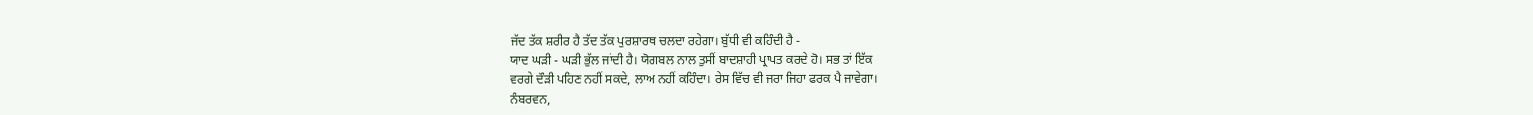ਜੱਦ ਤੱਕ ਸ਼ਰੀਰ ਹੈ ਤੱਦ ਤੱਕ ਪੁਰਸ਼ਾਰਥ ਚਲਦਾ ਰਹੇਗਾ। ਬੁੱਧੀ ਵੀ ਕਹਿੰਦੀ ਹੈ -
ਯਾਦ ਘੜੀ - ਘੜੀ ਭੁੱਲ ਜਾਂਦੀ ਹੈ। ਯੋਗਬਲ ਨਾਲ ਤੁਸੀਂ ਬਾਦਸ਼ਾਹੀ ਪ੍ਰਾਪਤ ਕਰਦੇ ਹੋ। ਸਭ ਤਾਂ ਇੱਕ
ਵਰਗੇ ਦੌੜੀ ਪਹਿਣ ਨਹੀਂ ਸਕਦੇ, ਲਾਅ ਨਹੀਂ ਕਹਿੰਦਾ। ਰੇਸ ਵਿੱਚ ਵੀ ਜਰਾ ਜਿਹਾ ਫਰਕ ਪੈ ਜਾਵੇਗਾ।
ਨੰਬਰਵਨ,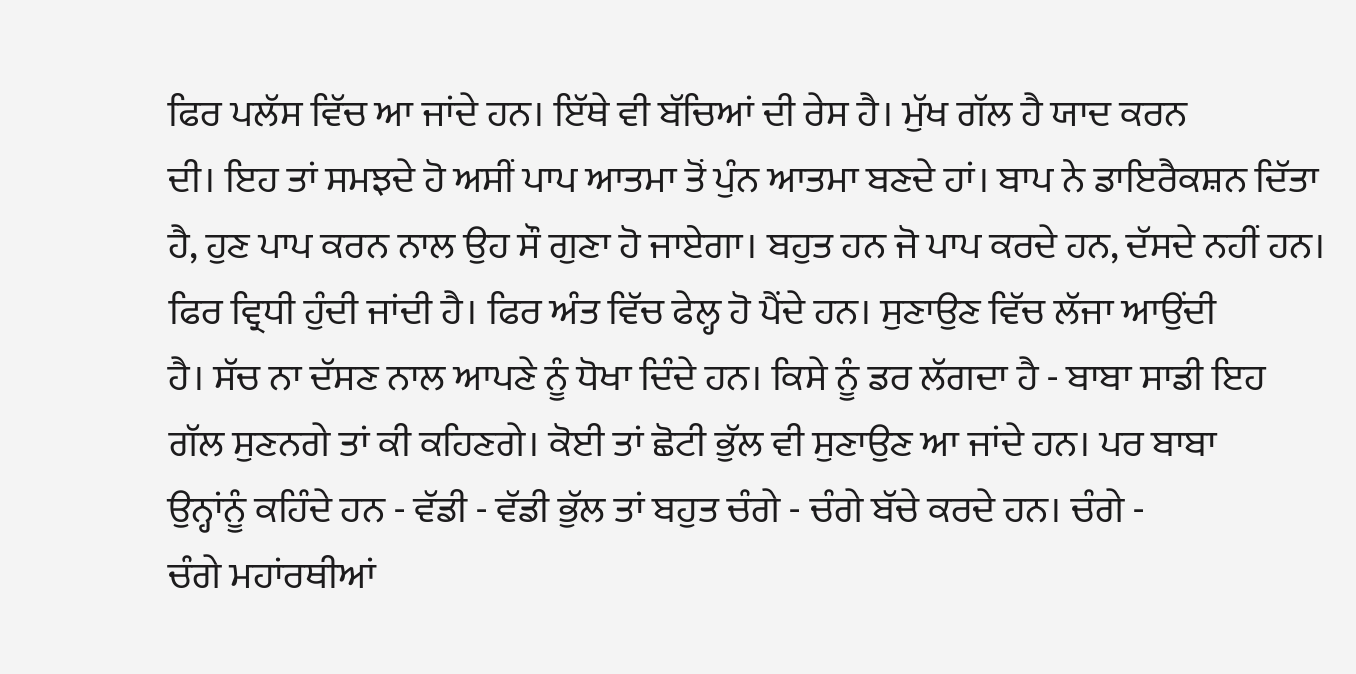ਫਿਰ ਪਲੱਸ ਵਿੱਚ ਆ ਜਾਂਦੇ ਹਨ। ਇੱਥੇ ਵੀ ਬੱਚਿਆਂ ਦੀ ਰੇਸ ਹੈ। ਮੁੱਖ ਗੱਲ ਹੈ ਯਾਦ ਕਰਨ
ਦੀ। ਇਹ ਤਾਂ ਸਮਝਦੇ ਹੋ ਅਸੀਂ ਪਾਪ ਆਤਮਾ ਤੋਂ ਪੁੰਨ ਆਤਮਾ ਬਣਦੇ ਹਾਂ। ਬਾਪ ਨੇ ਡਾਇਰੈਕਸ਼ਨ ਦਿੱਤਾ
ਹੈ, ਹੁਣ ਪਾਪ ਕਰਨ ਨਾਲ ਉਹ ਸੌ ਗੁਣਾ ਹੋ ਜਾਏਗਾ। ਬਹੁਤ ਹਨ ਜੋ ਪਾਪ ਕਰਦੇ ਹਨ, ਦੱਸਦੇ ਨਹੀਂ ਹਨ।
ਫਿਰ ਵ੍ਰਿਧੀ ਹੁੰਦੀ ਜਾਂਦੀ ਹੈ। ਫਿਰ ਅੰਤ ਵਿੱਚ ਫੇਲ੍ਹ ਹੋ ਪੈਂਦੇ ਹਨ। ਸੁਣਾਉਣ ਵਿੱਚ ਲੱਜਾ ਆਉਂਦੀ
ਹੈ। ਸੱਚ ਨਾ ਦੱਸਣ ਨਾਲ ਆਪਣੇ ਨੂੰ ਧੋਖਾ ਦਿੰਦੇ ਹਨ। ਕਿਸੇ ਨੂੰ ਡਰ ਲੱਗਦਾ ਹੈ - ਬਾਬਾ ਸਾਡੀ ਇਹ
ਗੱਲ ਸੁਣਨਗੇ ਤਾਂ ਕੀ ਕਹਿਣਗੇ। ਕੋਈ ਤਾਂ ਛੋਟੀ ਭੁੱਲ ਵੀ ਸੁਣਾਉਣ ਆ ਜਾਂਦੇ ਹਨ। ਪਰ ਬਾਬਾ
ਉਨ੍ਹਾਂਨੂੰ ਕਹਿੰਦੇ ਹਨ - ਵੱਡੀ - ਵੱਡੀ ਭੁੱਲ ਤਾਂ ਬਹੁਤ ਚੰਗੇ - ਚੰਗੇ ਬੱਚੇ ਕਰਦੇ ਹਨ। ਚੰਗੇ -
ਚੰਗੇ ਮਹਾਂਰਥੀਆਂ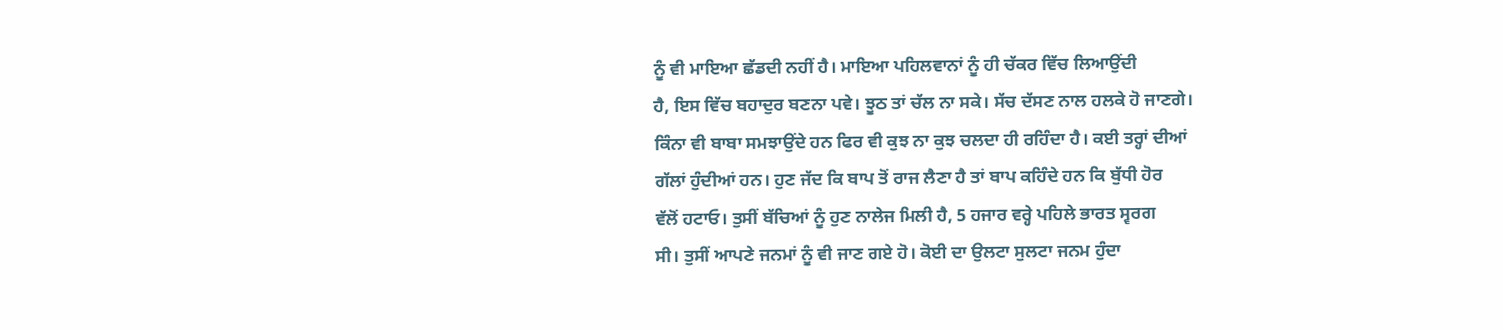ਨੂੰ ਵੀ ਮਾਇਆ ਛੱਡਦੀ ਨਹੀਂ ਹੈ। ਮਾਇਆ ਪਹਿਲਵਾਨਾਂ ਨੂੰ ਹੀ ਚੱਕਰ ਵਿੱਚ ਲਿਆਉਂਦੀ
ਹੈ, ਇਸ ਵਿੱਚ ਬਹਾਦੁਰ ਬਣਨਾ ਪਵੇ। ਝੂਠ ਤਾਂ ਚੱਲ ਨਾ ਸਕੇ। ਸੱਚ ਦੱਸਣ ਨਾਲ ਹਲਕੇ ਹੋ ਜਾਣਗੇ।
ਕਿੰਨਾ ਵੀ ਬਾਬਾ ਸਮਝਾਉਂਦੇ ਹਨ ਫਿਰ ਵੀ ਕੁਝ ਨਾ ਕੁਝ ਚਲਦਾ ਹੀ ਰਹਿੰਦਾ ਹੈ। ਕਈ ਤਰ੍ਹਾਂ ਦੀਆਂ
ਗੱਲਾਂ ਹੁੰਦੀਆਂ ਹਨ। ਹੁਣ ਜੱਦ ਕਿ ਬਾਪ ਤੋਂ ਰਾਜ ਲੈਣਾ ਹੈ ਤਾਂ ਬਾਪ ਕਹਿੰਦੇ ਹਨ ਕਿ ਬੁੱਧੀ ਹੋਰ
ਵੱਲੋਂ ਹਟਾਓ। ਤੁਸੀਂ ਬੱਚਿਆਂ ਨੂੰ ਹੁਣ ਨਾਲੇਜ ਮਿਲੀ ਹੈ, 5 ਹਜਾਰ ਵਰ੍ਹੇ ਪਹਿਲੇ ਭਾਰਤ ਸ੍ਵਰਗ
ਸੀ। ਤੁਸੀਂ ਆਪਣੇ ਜਨਮਾਂ ਨੂੰ ਵੀ ਜਾਣ ਗਏ ਹੋ। ਕੋਈ ਦਾ ਉਲਟਾ ਸੁਲਟਾ ਜਨਮ ਹੁੰਦਾ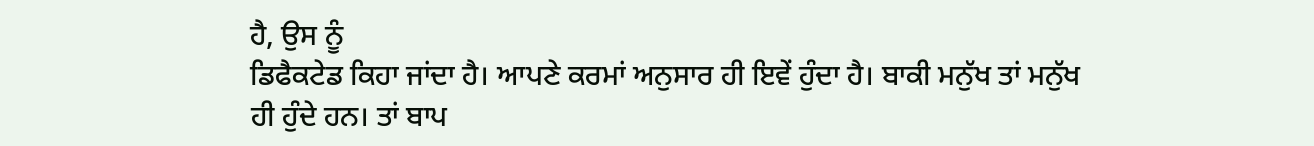ਹੈ, ਉਸ ਨੂੰ
ਡਿਫੈਕਟੇਡ ਕਿਹਾ ਜਾਂਦਾ ਹੈ। ਆਪਣੇ ਕਰਮਾਂ ਅਨੁਸਾਰ ਹੀ ਇਵੇਂ ਹੁੰਦਾ ਹੈ। ਬਾਕੀ ਮਨੁੱਖ ਤਾਂ ਮਨੁੱਖ
ਹੀ ਹੁੰਦੇ ਹਨ। ਤਾਂ ਬਾਪ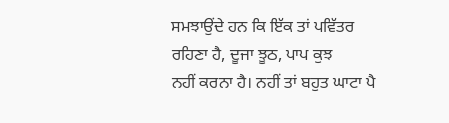ਸਮਝਾਉਂਦੇ ਹਨ ਕਿ ਇੱਕ ਤਾਂ ਪਵਿੱਤਰ ਰਹਿਣਾ ਹੈ, ਦੂਜਾ ਝੂਠ, ਪਾਪ ਕੁਝ
ਨਹੀਂ ਕਰਨਾ ਹੈ। ਨਹੀਂ ਤਾਂ ਬਹੁਤ ਘਾਟਾ ਪੈ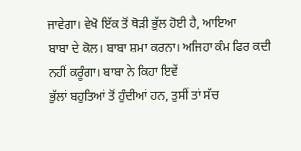ਜਾਵੇਗਾ। ਵੇਖੋ ਇੱਕ ਤੋਂ ਥੋੜੀ ਭੁੱਲ ਹੋਈ ਹੈ, ਆਇਆ
ਬਾਬਾ ਦੇ ਕੋਲ। ਬਾਬਾ ਸ਼ਮਾ ਕਰਨਾ। ਅਜਿਹਾ ਕੰਮ ਫਿਰ ਕਦੀ ਨਹੀਂ ਕਰੂੰਗਾ। ਬਾਬਾ ਨੇ ਕਿਹਾ ਇਵੇਂ
ਭੁੱਲਾਂ ਬਹੁਤਿਆਂ ਤੋਂ ਹੁੰਦੀਆਂ ਹਨ, ਤੁਸੀਂ ਤਾਂ ਸੱਚ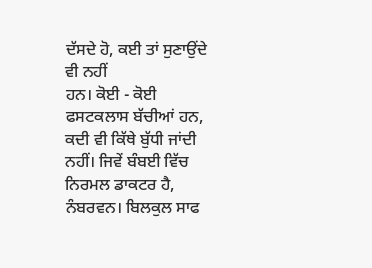ਦੱਸਦੇ ਹੋ, ਕਈ ਤਾਂ ਸੁਣਾਉਂਦੇ ਵੀ ਨਹੀਂ
ਹਨ। ਕੋਈ - ਕੋਈ ਫਸਟਕਲਾਸ ਬੱਚੀਆਂ ਹਨ, ਕਦੀ ਵੀ ਕਿੱਥੇ ਬੁੱਧੀ ਜਾਂਦੀ ਨਹੀਂ। ਜਿਵੇਂ ਬੰਬਈ ਵਿੱਚ
ਨਿਰਮਲ ਡਾਕਟਰ ਹੈ, ਨੰਬਰਵਨ। ਬਿਲਕੁਲ ਸਾਫ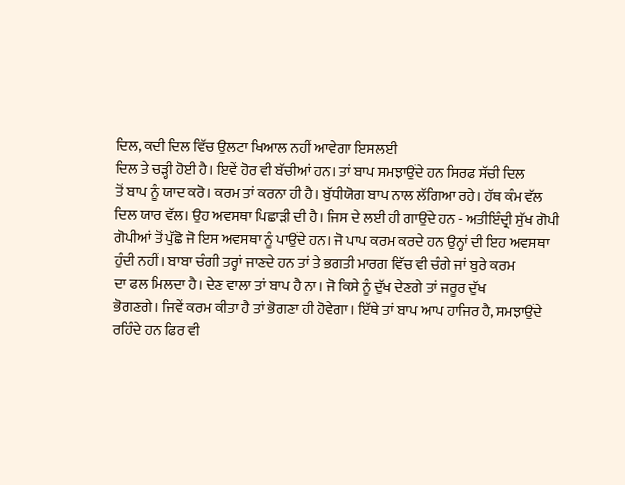ਦਿਲ, ਕਦੀ ਦਿਲ ਵਿੱਚ ਉਲਟਾ ਖਿਆਲ ਨਹੀਂ ਆਵੇਗਾ ਇਸਲਈ
ਦਿਲ ਤੇ ਚੜ੍ਹੀ ਹੋਈ ਹੈ। ਇਵੇਂ ਹੋਰ ਵੀ ਬੱਚੀਆਂ ਹਨ। ਤਾਂ ਬਾਪ ਸਮਝਾਉਂਦੇ ਹਨ ਸਿਰਫ ਸੱਚੀ ਦਿਲ
ਤੋਂ ਬਾਪ ਨੂੰ ਯਾਦ ਕਰੋ। ਕਰਮ ਤਾਂ ਕਰਨਾ ਹੀ ਹੈ। ਬੁੱਧੀਯੋਗ ਬਾਪ ਨਾਲ ਲੱਗਿਆ ਰਹੇ। ਹੱਥ ਕੰਮ ਵੱਲ
ਦਿਲ ਯਾਰ ਵੱਲ। ਉਹ ਅਵਸਥਾ ਪਿਛਾੜੀ ਦੀ ਹੈ। ਜਿਸ ਦੇ ਲਈ ਹੀ ਗਾਉਂਦੇ ਹਨ - ਅਤੀਇੰਦ੍ਰੀ ਸੁੱਖ ਗੋਪੀ
ਗੋਪੀਆਂ ਤੋਂ ਪੁੱਛੋ ਜੋ ਇਸ ਅਵਸਥਾ ਨੂੰ ਪਾਉਂਦੇ ਹਨ। ਜੋ ਪਾਪ ਕਰਮ ਕਰਦੇ ਹਨ ਉਨ੍ਹਾਂ ਦੀ ਇਹ ਅਵਸਥਾ
ਹੁੰਦੀ ਨਹੀਂ। ਬਾਬਾ ਚੰਗੀ ਤਰ੍ਹਾਂ ਜਾਣਦੇ ਹਨ ਤਾਂ ਤੇ ਭਗਤੀ ਮਾਰਗ ਵਿੱਚ ਵੀ ਚੰਗੇ ਜਾਂ ਬੁਰੇ ਕਰਮ
ਦਾ ਫਲ ਮਿਲਦਾ ਹੈ। ਦੇਣ ਵਾਲਾ ਤਾਂ ਬਾਪ ਹੈ ਨਾ। ਜੋ ਕਿਸੇ ਨੂੰ ਦੁੱਖ ਦੇਣਗੇ ਤਾਂ ਜਰੂਰ ਦੁੱਖ
ਭੋਗਣਗੇ। ਜਿਵੇਂ ਕਰਮ ਕੀਤਾ ਹੈ ਤਾਂ ਭੋਗਣਾ ਹੀ ਹੋਵੇਗਾ। ਇੱਥੇ ਤਾਂ ਬਾਪ ਆਪ ਹਾਜਿਰ ਹੈ, ਸਮਝਾਉਂਦੇ
ਰਹਿੰਦੇ ਹਨ ਫਿਰ ਵੀ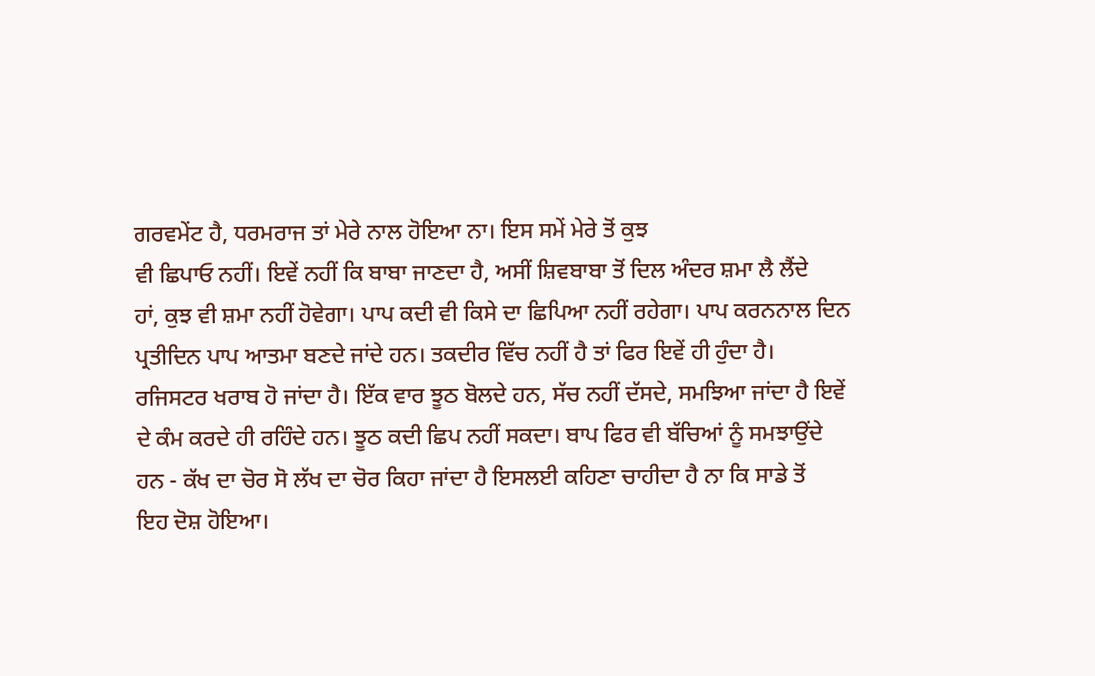ਗਰਵਮੇਂਟ ਹੈ, ਧਰਮਰਾਜ ਤਾਂ ਮੇਰੇ ਨਾਲ ਹੋਇਆ ਨਾ। ਇਸ ਸਮੇਂ ਮੇਰੇ ਤੋਂ ਕੁਝ
ਵੀ ਛਿਪਾਓ ਨਹੀਂ। ਇਵੇਂ ਨਹੀਂ ਕਿ ਬਾਬਾ ਜਾਣਦਾ ਹੈ, ਅਸੀਂ ਸ਼ਿਵਬਾਬਾ ਤੋਂ ਦਿਲ ਅੰਦਰ ਸ਼ਮਾ ਲੈ ਲੈਂਦੇ
ਹਾਂ, ਕੁਝ ਵੀ ਸ਼ਮਾ ਨਹੀਂ ਹੋਵੇਗਾ। ਪਾਪ ਕਦੀ ਵੀ ਕਿਸੇ ਦਾ ਛਿਪਿਆ ਨਹੀਂ ਰਹੇਗਾ। ਪਾਪ ਕਰਨਨਾਲ ਦਿਨ
ਪ੍ਰਤੀਦਿਨ ਪਾਪ ਆਤਮਾ ਬਣਦੇ ਜਾਂਦੇ ਹਨ। ਤਕਦੀਰ ਵਿੱਚ ਨਹੀਂ ਹੈ ਤਾਂ ਫਿਰ ਇਵੇਂ ਹੀ ਹੁੰਦਾ ਹੈ।
ਰਜਿਸਟਰ ਖਰਾਬ ਹੋ ਜਾਂਦਾ ਹੈ। ਇੱਕ ਵਾਰ ਝੂਠ ਬੋਲਦੇ ਹਨ, ਸੱਚ ਨਹੀਂ ਦੱਸਦੇ, ਸਮਝਿਆ ਜਾਂਦਾ ਹੈ ਇਵੇਂ
ਦੇ ਕੰਮ ਕਰਦੇ ਹੀ ਰਹਿੰਦੇ ਹਨ। ਝੂਠ ਕਦੀ ਛਿਪ ਨਹੀਂ ਸਕਦਾ। ਬਾਪ ਫਿਰ ਵੀ ਬੱਚਿਆਂ ਨੂੰ ਸਮਝਾਉਂਦੇ
ਹਨ - ਕੱਖ ਦਾ ਚੋਰ ਸੋ ਲੱਖ ਦਾ ਚੋਰ ਕਿਹਾ ਜਾਂਦਾ ਹੈ ਇਸਲਈ ਕਹਿਣਾ ਚਾਹੀਦਾ ਹੈ ਨਾ ਕਿ ਸਾਡੇ ਤੋਂ
ਇਹ ਦੋਸ਼ ਹੋਇਆ।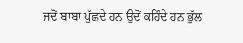ਜਦੋਂ ਬਾਬਾ ਪੁੱਛਦੇ ਹਨ ਉਦੋਂ ਕਹਿੰਦੇ ਹਨ ਭੁੱਲ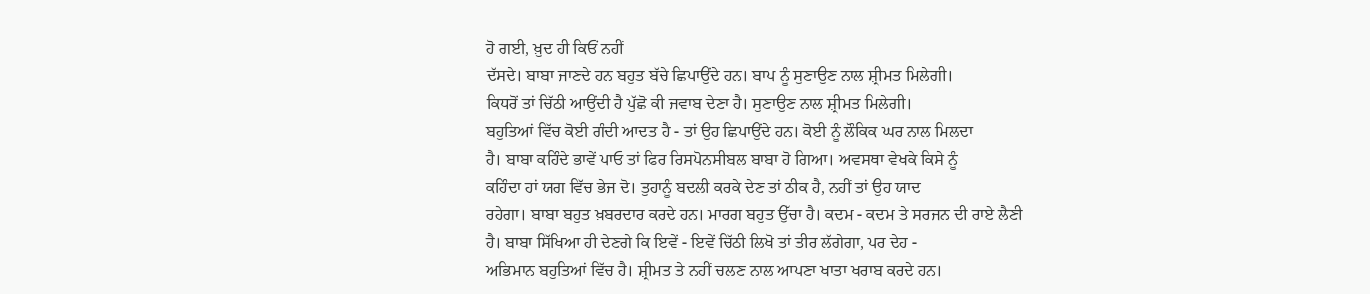ਹੋ ਗਈ, ਖ਼ੁਦ ਹੀ ਕਿਓਂ ਨਹੀਂ
ਦੱਸਦੇ। ਬਾਬਾ ਜਾਣਦੇ ਹਨ ਬਹੁਤ ਬੱਚੇ ਛਿਪਾਉਂਦੇ ਹਨ। ਬਾਪ ਨੂੰ ਸੁਣਾਉਣ ਨਾਲ ਸ਼੍ਰੀਮਤ ਮਿਲੇਗੀ।
ਕਿਧਰੋਂ ਤਾਂ ਚਿੱਠੀ ਆਉਂਦੀ ਹੈ ਪੁੱਛੋ ਕੀ ਜਵਾਬ ਦੇਣਾ ਹੈ। ਸੁਣਾਉਣ ਨਾਲ ਸ਼੍ਰੀਮਤ ਮਿਲੇਗੀ।
ਬਹੁਤਿਆਂ ਵਿੱਚ ਕੋਈ ਗੰਦੀ ਆਦਤ ਹੈ - ਤਾਂ ਉਹ ਛਿਪਾਉਂਦੇ ਹਨ। ਕੋਈ ਨੂੰ ਲੌਕਿਕ ਘਰ ਨਾਲ ਮਿਲਦਾ
ਹੈ। ਬਾਬਾ ਕਹਿੰਦੇ ਭਾਵੇਂ ਪਾਓ ਤਾਂ ਫਿਰ ਰਿਸਪੋਨਸੀਬਲ ਬਾਬਾ ਹੋ ਗਿਆ। ਅਵਸਥਾ ਵੇਖਕੇ ਕਿਸੇ ਨੂੰ
ਕਹਿੰਦਾ ਹਾਂ ਯਗ ਵਿੱਚ ਭੇਜ ਦੋ। ਤੁਹਾਨੂੰ ਬਦਲੀ ਕਰਕੇ ਦੇਣ ਤਾਂ ਠੀਕ ਹੈ, ਨਹੀਂ ਤਾਂ ਉਹ ਯਾਦ
ਰਹੇਗਾ। ਬਾਬਾ ਬਹੁਤ ਖ਼ਬਰਦਾਰ ਕਰਦੇ ਹਨ। ਮਾਰਗ ਬਹੁਤ ਉੱਚਾ ਹੈ। ਕਦਮ - ਕਦਮ ਤੇ ਸਰਜਨ ਦੀ ਰਾਏ ਲੈਣੀ
ਹੈ। ਬਾਬਾ ਸਿੱਖਿਆ ਹੀ ਦੇਣਗੇ ਕਿ ਇਵੇਂ - ਇਵੇਂ ਚਿੱਠੀ ਲਿਖੋ ਤਾਂ ਤੀਰ ਲੱਗੇਗਾ, ਪਰ ਦੇਹ -
ਅਭਿਮਾਨ ਬਹੁਤਿਆਂ ਵਿੱਚ ਹੈ। ਸ਼੍ਰੀਮਤ ਤੇ ਨਹੀਂ ਚਲਣ ਨਾਲ ਆਪਣਾ ਖਾਤਾ ਖਰਾਬ ਕਰਦੇ ਹਨ।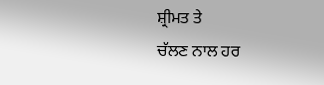ਸ਼੍ਰੀਮਤ ਤੇ
ਚੱਲਣ ਨਾਲ ਹਰ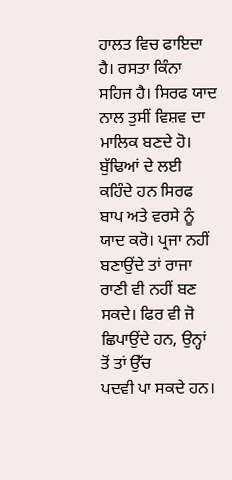ਹਾਲਤ ਵਿਚ ਫਾਇਦਾ ਹੈ। ਰਸਤਾ ਕਿੰਨਾ ਸਹਿਜ ਹੈ। ਸਿਰਫ ਯਾਦ ਨਾਲ ਤੁਸੀਂ ਵਿਸ਼ਵ ਦਾ
ਮਾਲਿਕ ਬਣਦੇ ਹੋ। ਬੁੱਢਿਆਂ ਦੇ ਲਈ ਕਹਿੰਦੇ ਹਨ ਸਿਰਫ ਬਾਪ ਅਤੇ ਵਰਸੇ ਨੂੰ ਯਾਦ ਕਰੋ। ਪ੍ਰਜਾ ਨਹੀਂ
ਬਣਾਉਂਦੇ ਤਾਂ ਰਾਜਾ ਰਾਣੀ ਵੀ ਨਹੀਂ ਬਣ ਸਕਦੇ। ਫਿਰ ਵੀ ਜੋ ਛਿਪਾਉਂਦੇ ਹਨ, ਉਨ੍ਹਾਂ ਤੋਂ ਤਾਂ ਉੱਚ
ਪਦਵੀ ਪਾ ਸਕਦੇ ਹਨ।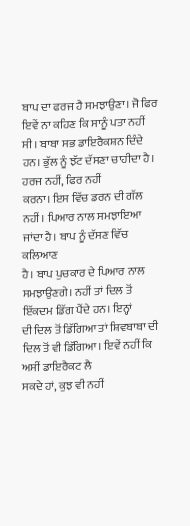ਬਾਪ ਦਾ ਫਰਜ ਹੈ ਸਮਝਾਉਣਾ। ਜੋ ਫਿਰ ਇਵੇਂ ਨਾ ਕਹਿਣ ਕਿ ਸਾਨੂੰ ਪਤਾ ਨਹੀਂ
ਸੀ। ਬਾਬਾ ਸਭ ਡਾਇਰੈਕਸ਼ਨ ਦਿੰਦੇ ਹਨ। ਭੁੱਲ ਨੂੰ ਝੱਟ ਦੱਸਣਾ ਚਾਹੀਦਾ ਹੈ। ਹਰਜ ਨਹੀਂ, ਫਿਰ ਨਹੀਂ
ਕਰਨਾ। ਇਸ ਵਿੱਚ ਡਰਨ ਦੀ ਗੱਲ ਨਹੀਂ। ਪਿਆਰ ਨਾਲ ਸਮਝਾਇਆ ਜਾਂਦਾ ਹੈ। ਬਾਪ ਨੂੰ ਦੱਸਣ ਵਿੱਚ ਕਲਿਆਣ
ਹੈ। ਬਾਪ ਪੁਚਕਾਰ ਦੇ ਪਿਆਰ ਨਾਲ ਸਮਝਾਉਣਗੇ। ਨਹੀਂ ਤਾਂ ਦਿਲ ਤੋਂ ਇੱਕਦਮ ਡਿੱਗ ਪੈਂਦੇ ਹਨ। ਇਨ੍ਹਾਂ
ਦੀ ਦਿਲ ਤੋਂ ਡਿੱਗਿਆ ਤਾਂ ਸ਼ਿਵਬਾਬਾ ਦੀ ਦਿਲ ਤੋਂ ਵੀ ਡਿੱਗਿਆ। ਇਵੇਂ ਨਹੀਂ ਕਿ ਅਸੀਂ ਡਾਇਰੈਕਟ ਲੈ
ਸਕਦੇ ਹਾਂ, ਕੁਝ ਵੀ ਨਹੀਂ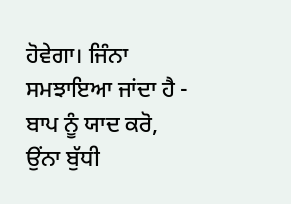ਹੋਵੇਗਾ। ਜਿੰਨਾ ਸਮਝਾਇਆ ਜਾਂਦਾ ਹੈ - ਬਾਪ ਨੂੰ ਯਾਦ ਕਰੋ, ਉਂਨਾ ਬੁੱਧੀ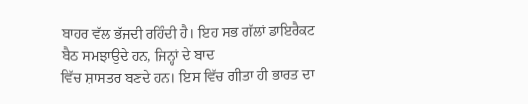ਬਾਹਰ ਵੱਲ ਭੱਜਦੀ ਰਹਿੰਦੀ ਹੈ। ਇਹ ਸਭ ਗੱਲਾਂ ਡਾਇਰੈਕਟ ਬੈਠ ਸਮਝਾਉਦੇ ਹਨ, ਜਿਨ੍ਹਾਂ ਦੇ ਬਾਦ
ਵਿੱਚ ਸ਼ਾਸਤਰ ਬਣਦੇ ਹਨ। ਇਸ ਵਿੱਚ ਗੀਤਾ ਹੀ ਭਾਰਤ ਦਾ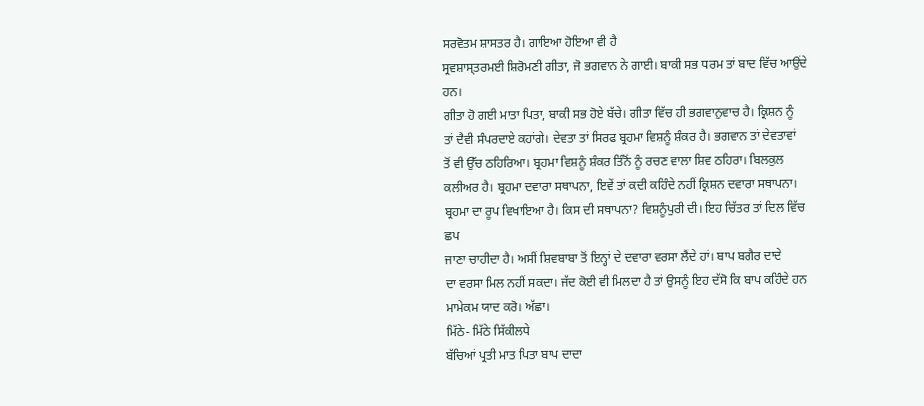ਸਰਵੋਤਮ ਸ਼ਾਸਤਰ ਹੈ। ਗਾਇਆ ਹੋਇਆ ਵੀ ਹੈ
ਸ੍ਰਵਸ਼ਾਸ੍ਤਰਮਈ ਸ਼ਿਰੋਮਣੀ ਗੀਤਾ, ਜੋ ਭਗਵਾਨ ਨੇ ਗਾਈ। ਬਾਕੀ ਸਭ ਧਰਮ ਤਾਂ ਬਾਦ ਵਿੱਚ ਆਉਂਦੇ ਹਨ।
ਗੀਤਾ ਹੋ ਗਈ ਮਾਤਾ ਪਿਤਾ, ਬਾਕੀ ਸਭ ਹੋਏ ਬੱਚੇ। ਗੀਤਾ ਵਿੱਚ ਹੀ ਭਗਵਾਨੁਵਾਚ ਹੈ। ਕ੍ਰਿਸ਼ਨ ਨੂੰ
ਤਾਂ ਦੈਵੀ ਸੰਪਰਦਾਏ ਕਹਾਂਗੇ। ਦੇਵਤਾ ਤਾਂ ਸਿਰਫ ਬ੍ਰਹਮਾ ਵਿਸ਼ਨੂੰ ਸ਼ੰਕਰ ਹੈ। ਭਗਵਾਨ ਤਾਂ ਦੇਵਤਾਵਾਂ
ਤੋਂ ਵੀ ਉੱਚ ਠਹਿਰਿਆ। ਬ੍ਰਹਮਾ ਵਿਸ਼ਨੂੰ ਸ਼ੰਕਰ ਤਿੰਨੋਂ ਨੂੰ ਰਚਣ ਵਾਲਾ ਸ਼ਿਵ ਠਹਿਰਾ। ਬਿਲਕੁਲ
ਕਲੀਅਰ ਹੈ। ਬ੍ਰਹਮਾ ਦਵਾਰਾ ਸਥਾਪਨਾ, ਇਵੇਂ ਤਾਂ ਕਦੀ ਕਹਿੰਦੇ ਨਹੀਂ ਕ੍ਰਿਸ਼ਨ ਦਵਾਰਾ ਸਥਾਪਨਾ।
ਬ੍ਰਹਮਾ ਦਾ ਰੂਪ ਵਿਖਾਇਆ ਹੈ। ਕਿਸ ਦੀ ਸਥਾਪਨਾ? ਵਿਸ਼ਨੂੰਪੁਰੀ ਦੀ। ਇਹ ਚਿੱਤਰ ਤਾਂ ਦਿਲ ਵਿੱਚ ਛਪ
ਜਾਣਾ ਚਾਹੀਦਾ ਹੈ। ਅਸੀਂ ਸ਼ਿਵਬਾਬਾ ਤੋਂ ਇਨ੍ਹਾਂ ਦੇ ਦਵਾਰਾ ਵਰਸਾ ਲੈਂਦੇ ਹਾਂ। ਬਾਪ ਬਗੈਰ ਦਾਦੇ
ਦਾ ਵਰਸਾ ਮਿਲ ਨਹੀਂ ਸਕਦਾ। ਜੱਦ ਕੋਈ ਵੀ ਮਿਲਦਾ ਹੈ ਤਾਂ ਉਸਨੂੰ ਇਹ ਦੱਸੋ ਕਿ ਬਾਪ ਕਹਿੰਦੇ ਹਨ
ਮਾਮੇਕਮ ਯਾਦ ਕਰੋ। ਅੱਛਾ।
ਮਿੱਠੇ- ਮਿੱਠੇ ਸਿੱਕੀਲਧੇ
ਬੱਚਿਆਂ ਪ੍ਰਤੀ ਮਾਤ ਪਿਤਾ ਬਾਪ ਦਾਦਾ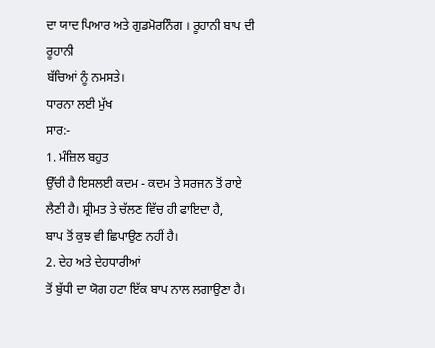ਦਾ ਯਾਦ ਪਿਆਰ ਅਤੇ ਗੁਡਮੋਰਨਿੰਗ । ਰੂਹਾਨੀ ਬਾਪ ਦੀ ਰੂਹਾਨੀ
ਬੱਚਿਆਂ ਨੂੰ ਨਮਸਤੇ।
ਧਾਰਨਾ ਲਈ ਮੁੱਖ
ਸਾਰ:-
1. ਮੰਜ਼ਿਲ ਬਹੁਤ
ਉੱਚੀ ਹੈ ਇਸਲਈ ਕਦਮ - ਕਦਮ ਤੇ ਸਰਜਨ ਤੋਂ ਰਾਏ ਲੈਣੀ ਹੈ। ਸ਼੍ਰੀਮਤ ਤੇ ਚੱਲਣ ਵਿੱਚ ਹੀ ਫਾਇਦਾ ਹੈ,
ਬਾਪ ਤੋਂ ਕੁਝ ਵੀ ਛਿਪਾਉਣ ਨਹੀਂ ਹੈ।
2. ਦੇਹ ਅਤੇ ਦੇਹਧਾਰੀਆਂ
ਤੋਂ ਬੁੱਧੀ ਦਾ ਯੋਗ ਹਟਾ ਇੱਕ ਬਾਪ ਨਾਲ ਲਗਾਉਣਾ ਹੈ।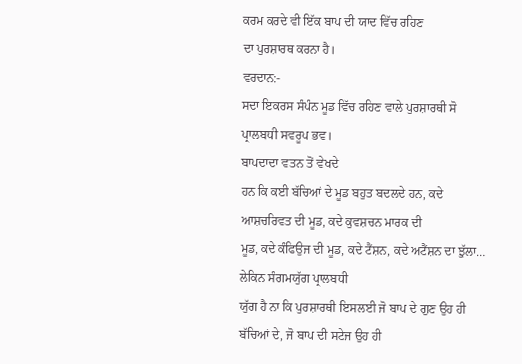ਕਰਮ ਕਰਦੇ ਵੀ ਇੱਕ ਬਾਪ ਦੀ ਯਾਦ ਵਿੱਚ ਰਹਿਣ
ਦਾ ਪੁਰਸ਼ਾਰਥ ਕਰਨਾ ਹੈ।
ਵਰਦਾਨ:-
ਸਦਾ ਇਕਰਸ ਸੰਪੰਨ ਮੂਡ ਵਿੱਚ ਰਹਿਣ ਵਾਲੇ ਪੁਰਸ਼ਾਰਥੀ ਸੋ ਪ੍ਰਾਲਬਧੀ ਸਵਰੂਪ ਭਵ।
ਬਾਪਦਾਦਾ ਵਤਨ ਤੋਂ ਵੇਖਦੇ
ਹਨ ਕਿ ਕਈ ਬੱਚਿਆਂ ਦੇ ਮੂਡ ਬਹੁਤ ਬਦਲਦੇ ਹਨ, ਕਦੇ ਆਸ਼ਚਰਿਵਤ ਦੀ ਮੂਡ, ਕਦੇ ਕੁਵਸ਼ਚਨ ਮਾਰਕ ਦੀ
ਮੂਡ, ਕਦੇ ਕੰਫਿਉਜ ਦੀ ਮੂਡ, ਕਦੇ ਟੈਂਸ਼ਨ, ਕਦੇ ਅਟੈਂਸ਼ਨ ਦਾ ਝੁੱਲਾ… ਲੇਕਿਨ ਸੰਗਮਯੁੱਗ ਪ੍ਰਾਲਬਧੀ
ਯੁੱਗ ਹੈ ਨਾ ਕਿ ਪੁਰਸ਼ਾਰਥੀ ਇਸਲਈ ਜੋ ਬਾਪ ਦੇ ਗੁਣ ਉਹ ਹੀ ਬੱਚਿਆਂ ਦੇ, ਜੋ ਬਾਪ ਦੀ ਸਟੇਜ ਉਹ ਹੀ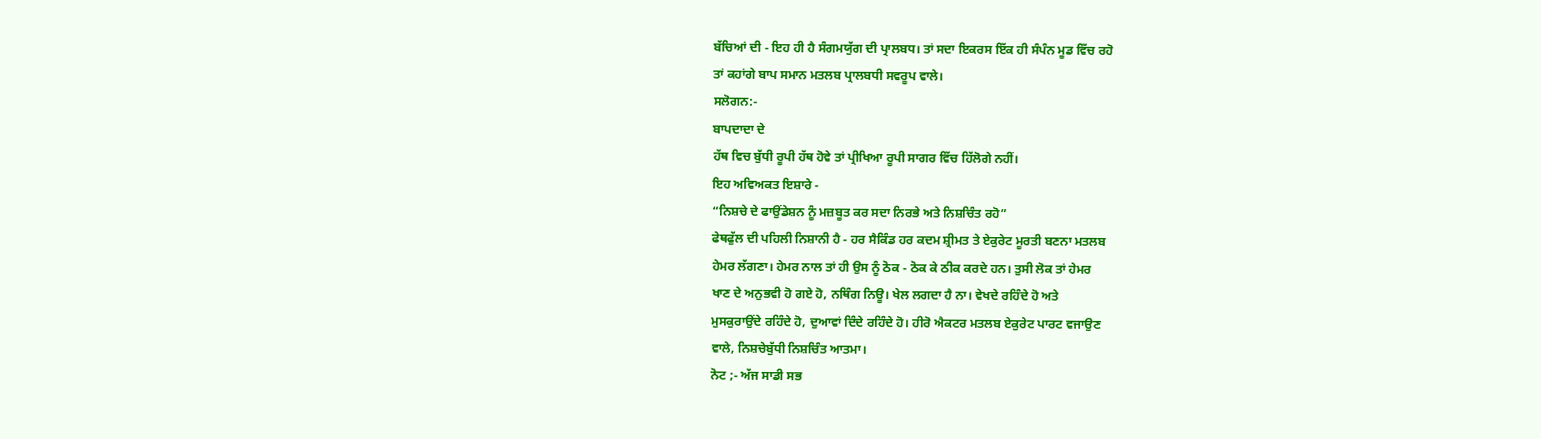ਬੱਚਿਆਂ ਦੀ - ਇਹ ਹੀ ਹੈ ਸੰਗਮਯੁੱਗ ਦੀ ਪ੍ਰਾਲਬਧ। ਤਾਂ ਸਦਾ ਇਕਰਸ ਇੱਕ ਹੀ ਸੰਪੰਨ ਮੂਡ ਵਿੱਚ ਰਹੋ
ਤਾਂ ਕਹਾਂਗੇ ਬਾਪ ਸਮਾਨ ਮਤਲਬ ਪ੍ਰਾਲਬਧੀ ਸਵਰੂਪ ਵਾਲੇ।
ਸਲੋਗਨ:-
ਬਾਪਦਾਦਾ ਦੇ
ਹੱਥ ਵਿਚ ਬੁੱਧੀ ਰੂਪੀ ਹੱਥ ਹੋਵੇ ਤਾਂ ਪ੍ਰੀਖਿਆ ਰੂਪੀ ਸਾਗਰ ਵਿੱਚ ਹਿੱਲੋਗੇ ਨਹੀਂ।
ਇਹ ਅਵਿਅਕਤ ਇਸ਼ਾਰੇ -
“ਨਿਸ਼ਚੇ ਦੇ ਫਾਉਂਡੇਸ਼ਨ ਨੂੰ ਮਜ਼ਬੂਤ ਕਰ ਸਦਾ ਨਿਰਭੇ ਅਤੇ ਨਿਸ਼ਚਿੰਤ ਰਹੋ”
ਫੇਥਫੁੱਲ ਦੀ ਪਹਿਲੀ ਨਿਸ਼ਾਨੀ ਹੈ - ਹਰ ਸੈਕਿੰਡ ਹਰ ਕਦਮ ਸ਼੍ਰੀਮਤ ਤੇ ਏਕੁਰੇਟ ਮੂਰਤੀ ਬਣਨਾ ਮਤਲਬ
ਹੇਮਰ ਲੱਗਣਾ। ਹੇਮਰ ਨਾਲ ਤਾਂ ਹੀ ਉਸ ਨੂੰ ਠੋਕ - ਠੋਕ ਕੇ ਠੀਕ ਕਰਦੇ ਹਨ। ਤੁਸੀ ਲੋਕ ਤਾਂ ਹੇਮਰ
ਖਾਣ ਦੇ ਅਨੁਭਵੀ ਹੋ ਗਏ ਹੋ, ਨਥਿੰਗ ਨਿਊ। ਖੇਲ ਲਗਦਾ ਹੈ ਨਾ। ਵੇਖਦੇ ਰਹਿੰਦੇ ਹੋ ਅਤੇ
ਮੁਸਕੁਰਾਉਂਦੇ ਰਹਿੰਦੇ ਹੋ, ਦੁਆਵਾਂ ਦਿੰਦੇ ਰਹਿੰਦੇ ਹੋ। ਹੀਰੋ ਐਕਟਰ ਮਤਲਬ ਏਕੁਰੇਟ ਪਾਰਟ ਵਜਾਉਣ
ਵਾਲੇ, ਨਿਸ਼ਚੇਬੁੱਧੀ ਨਿਸ਼ਚਿੰਤ ਆਤਮਾ।
ਨੋਟ ;- ਅੱਜ ਸਾਡੀ ਸਭ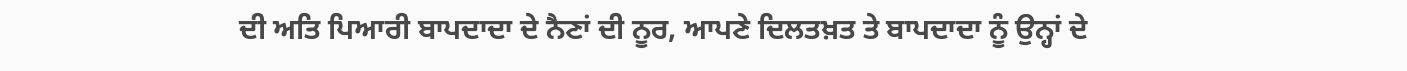ਦੀ ਅਤਿ ਪਿਆਰੀ ਬਾਪਦਾਦਾ ਦੇ ਨੈਣਾਂ ਦੀ ਨੂਰ, ਆਪਣੇ ਦਿਲਤਖ਼ਤ ਤੇ ਬਾਪਦਾਦਾ ਨੂੰ ਉਨ੍ਹਾਂ ਦੇ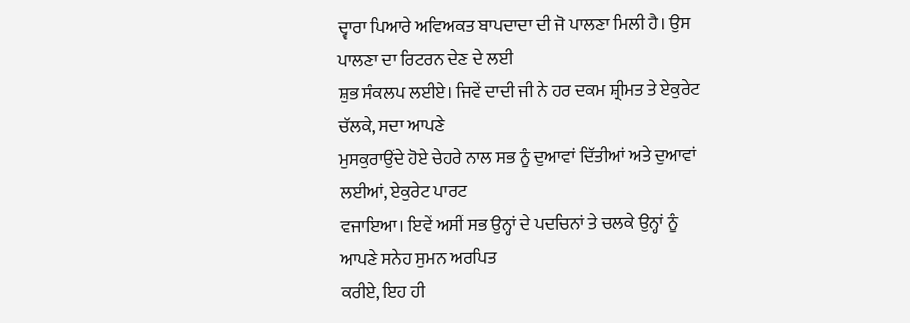ਦ੍ਵਾਰਾ ਪਿਆਰੇ ਅਵਿਅਕਤ ਬਾਪਦਾਦਾ ਦੀ ਜੋ ਪਾਲਣਾ ਮਿਲੀ ਹੈ। ਉਸ ਪਾਲਣਾ ਦਾ ਰਿਟਰਨ ਦੇਣ ਦੇ ਲਈ
ਸ਼ੁਭ ਸੰਕਲਪ ਲਈਏ। ਜਿਵੇਂ ਦਾਦੀ ਜੀ ਨੇ ਹਰ ਦਕਮ ਸ਼੍ਰੀਮਤ ਤੇ ਏਕੁਰੇਟ ਚੱਲਕੇ, ਸਦਾ ਆਪਣੇ
ਮੁਸਕੁਰਾਉਂਦੇ ਹੋਏ ਚੇਹਰੇ ਨਾਲ ਸਭ ਨੂੰ ਦੁਆਵਾਂ ਦਿੱਤੀਆਂ ਅਤੇ ਦੁਆਵਾਂ ਲਈਆਂ, ਏਕੁਰੇਟ ਪਾਰਟ
ਵਜਾਇਆ। ਇਵੇਂ ਅਸੀਂ ਸਭ ਉਨ੍ਹਾਂ ਦੇ ਪਦਚਿਨਾਂ ਤੇ ਚਲਕੇ ਉਨ੍ਹਾਂ ਨੂੰ ਆਪਣੇ ਸਨੇਹ ਸੁਮਨ ਅਰਪਿਤ
ਕਰੀਏ, ਇਹ ਹੀ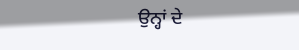ਉਨ੍ਹਾਂ ਦੇ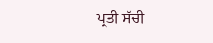ਪ੍ਰਤੀ ਸੱਚੀ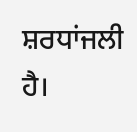ਸ਼ਰਧਾਂਜਲੀ ਹੈ।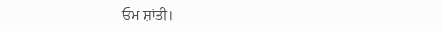ਓਮ ਸ਼ਾਂਤੀ।